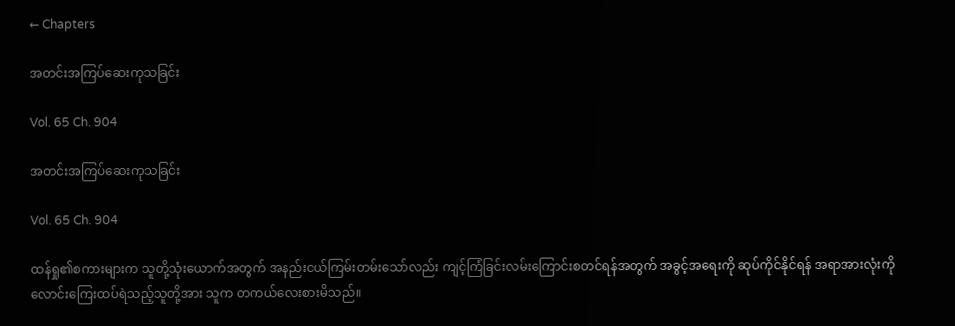← Chapters

အတင်းအကြပ်‌ဆေးကုသခြင်း

Vol. 65 Ch. 904

အတင်းအကြပ်‌ဆေးကုသခြင်း

Vol. 65 Ch. 904

ထန်ရှု၏စကားများက သူတို့သုံးယောက်အတွက် အနည်းငယ်ကြမ်းတမ်းသော်လည်း ကျင့်ကြံခြင်းလမ်းကြောင်းစတင်ရန်အတွက် အခွင့်အရေးကို ဆုပ်ကိုင်နိုင်ရန် အရာအားလုံးကို လောင်းကြေးထပ်ရဲသည့်သူတို့အား သူက တကယ်လေးစားမိသည်။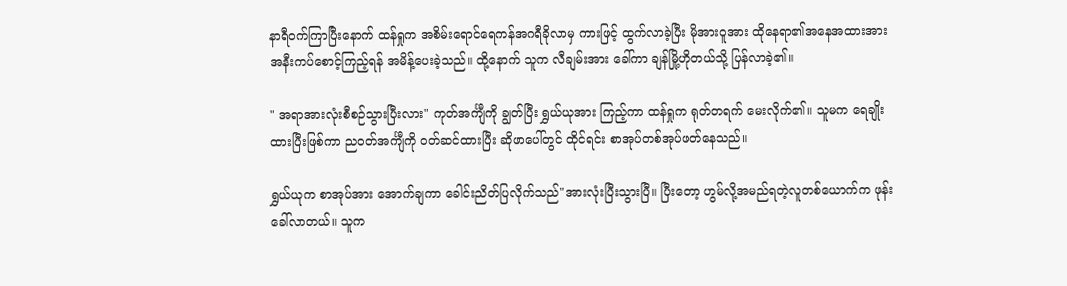နာရီဝက်ကြာပြီး‌နောက် ထန်ရှုက အစိမ်းရောင်ရေကန်အဂရီခိုလာမှ ကားဖြင့် ထွက်လာခဲ့ပြီး မိုအားဝူအား ထိုနေရာ၏အနေအထားအား အနီးကပ်စောင့်ကြည့်ရန် အမိန့်ပေးခဲ့သည်။ ထို့နောက် သူက လီချမ်းအား ခေါ်ကာ ချန်မြို့ဟိုတယ်သို့ ပြန်လာခဲ့၏။

" အရာအားလုံးစီစဉ်သွားပြီးလား" ကုတ်အင်္ကျီကို ချွတ်ပြီး ရွှယ်ယုအား ကြည့်ကာ ထန်ရှုက ရုတ်တရက် ‌မေးလိုက်၏။ သူမက ရေချိုးထားပြီးဖြစ်ကာ ညဝတ်အင်္ကျီကို ဝတ်ဆင်ထားပြီး ဆိုဖာပေါ်တွင် ထိုင်ရင်း စာအုပ်တစ်အုပ်ဖတ်နေသည်။

ရွှယ်ယုက စာအုပ်အား အောက်ချကာ ခေါင်းညိတ်ပြလိုက်သည်"အားလုံးပြီးသွားပြီ။ ပြီးတော့ ဟွမ်လို့အမည်ရတဲ့လူတစ်ယောက်က ဖုန်းခေါ်လာတယ်။ သူက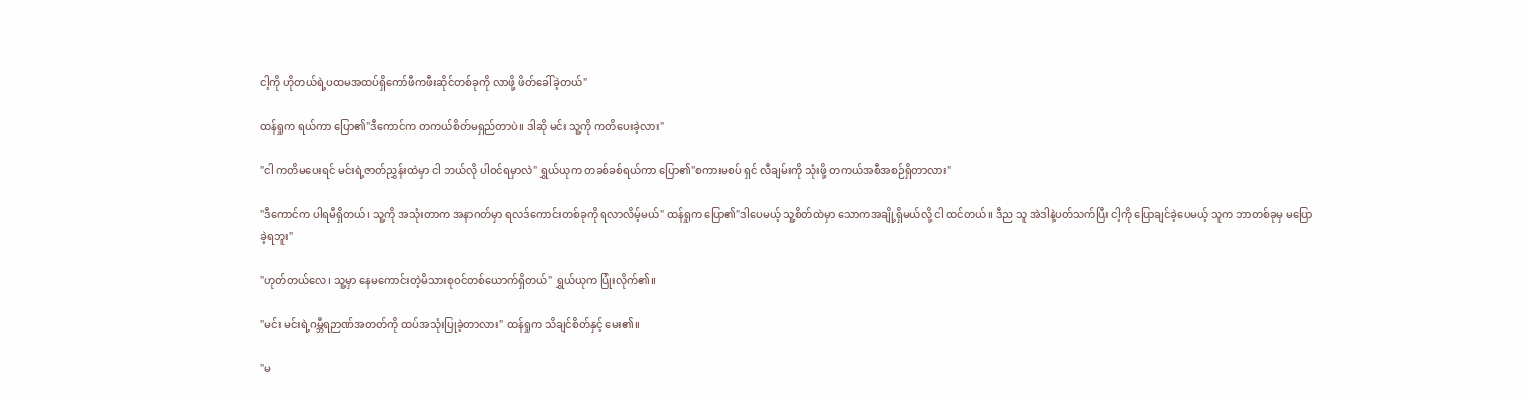ငါ့ကို ဟိုတယ်ရဲ့ပထမအထပ်ရှိကော်ဖီကဖီးဆိုင်တစ်ခုကို လာဖို့ ဖိတ်ခေါ်ခဲ့တယ်"

ထန်ရှုက ရယ်ကာ ပြော၏"ဒီကောင်က တကယ်စိတ်မရှည်တာပဲ။ ဒါဆို မင်း သူ့ကို ကတိပေးခဲ့လား"

"ငါ ကတိမပေးရင် မင်းရဲ့ဇာတ်ညွှန်းထဲမှာ ငါ ဘယ်လို ပါဝင်ရမှာလဲ" ရွှယ်ယုက တခစ်ခစ်ရယ်ကာ ပြော၏"စကားမစပ် ရှင် လီချမ်းကို သုံးဖို့ တကယ်အစီအစဉ်ရှိတာလား"

"ဒီကောင်က ပါရမီရှိတယ်၊ သူ့ကို အသုံးတာက အနာဂတ်မှာ ရလဒ်ကောင်းတစ်ခုကို ရလာလိမ့်မယ်" ထန်ရှုက ပြော၏"ဒါပေမယ့် သူ့စိတ်ထဲမှာ သောကအချို့ရှိမယ်လို့ ငါ ထင်တယ်။ ဒီည သူ အဲဒါနဲ့ပတ်သက်ပြီး ငါ့ကို ပြောချင်ခဲ့ပေမယ့် သူက ဘာတစ်ခုမှ မပြောခဲ့ရဘူး"

"ဟုတ်တယ်လေ၊ သူ့မှာ နေမကောင်းတဲ့မိသားစုဝင်တစ်ယောက်ရှိတယ်" ရွှယ်ယုက ပြုံးလိုက်၏။

"မင်း မင်းရဲ့ဂမ္ဘီရဉာဏ်အတတ်ကို ထပ်အသုံးပြုခဲ့တာလား" ထန်ရှုက သိချင်စိတ်နှင့် မေး၏။

"မ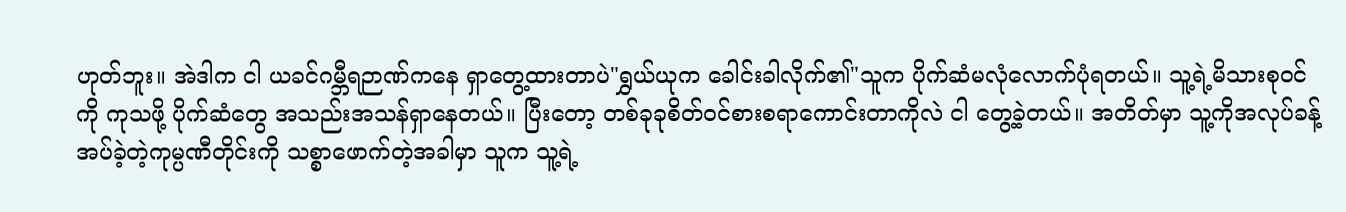ဟုတ်ဘူး။ အဲဒါက ငါ ယခင်ဂမ္ဘီရဉာဏ်ကနေ ရှာတွေ့ထားတာပဲ"ရွှယ်ယုက ခေါင်းခါလိုက်၏"သူက ပိုက်ဆံမလုံလောက်ပုံရတယ်။ သူ့ရဲ့မိသားစုဝင်ကို ကုသဖို့ ပိုက်ဆံတွေ အသည်းအသန်ရှာနေတယ်။ ပြီးတော့ တစ်ခုခုစိတ်ဝင်စားစရာကောင်းတာကိုလဲ ငါ တွေ့ခဲ့တယ်။ အတိတ်မှာ သူ့ကိုအလုပ်ခန့်အပ်ခဲ့တဲ့ကုမ္ပဏီတိုင်းကို သစ္စာဖောက်တဲ့အခါမှာ သူက သူ့ရဲ့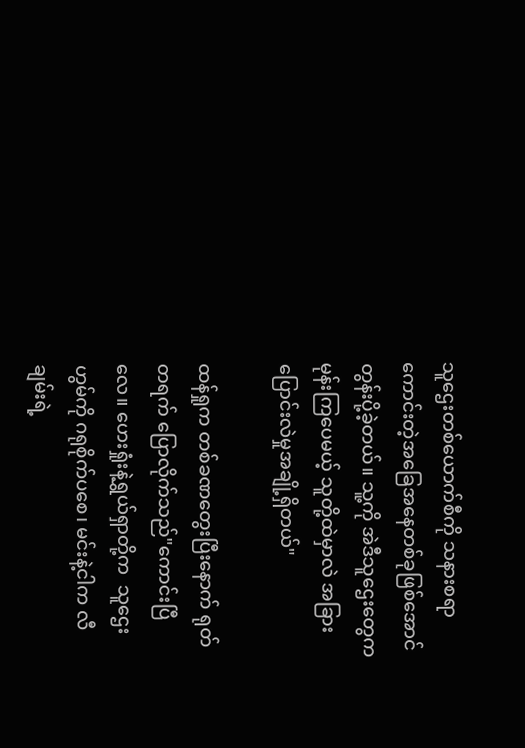သူဌေးတစ်ယောက်စီကို သနားစရာကောင်းတဲ့အခြေအနေတစ်ခုဖြစ်အောင် တွန်းပို့ခဲ့တယ်။ သူ့ကို အဲဒီသူဌေးတွေက မုန်းကြပေမယ့် သူတို့ထဲမှာလဲ အခြားပြောင်းလဲမှုအချို့ရှိတယ်"

ထန်ရှုက တစ်ခဏတွေးပြီး‌နောက် ရုတ်တရက် ပြောလိုက်သည်"ကောင်းပြီလေ။ ဟေးရှုံးနဲ့ရွှယ်ရှာတို့က  သူဌေးဟွမ်ကို ဂရုစိုက်ပစေ၊ မင်းနဲ့ငါက လီချမ်းရဲ့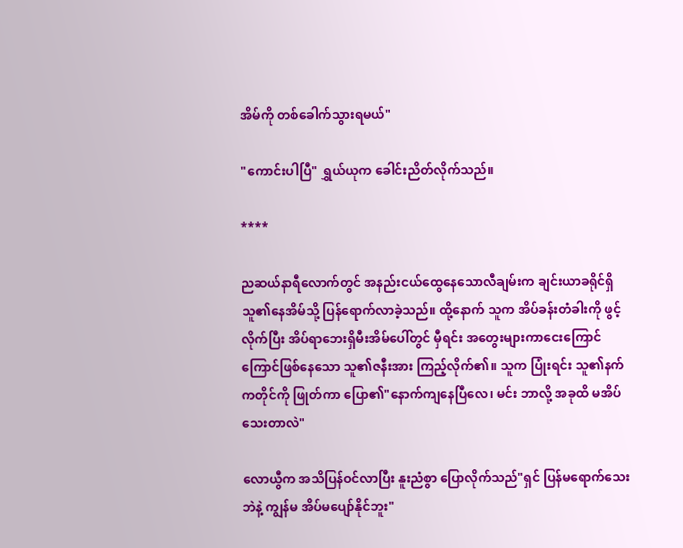အိမ်ကို တစ်ခေါက်သွားရမယ်"

"ကောင်းပါပြီ" ရွှယ်ယုက ခေါင်းညိတ်လိုက်သည်။

****

ညဆယ်နာရီလောက်တွင် အနည်းငယ်ထွေနေသောလီချမ်းက ချင်းယာခရိုင်ရှိ သူ၏နေအိမ်သို့ ပြန်ရောက်လာခဲ့သည်။ ထို့နောက် သူက အိပ်ခန်းတံခါးကို ဖွင့်လိုက်ပြီး အိပ်ရာဘေးရှိမီးအိမ်ပေါ်တွင် မှီရင်း အတွေးများကာငေးကြောင်ကြောင်ဖြစ်နေသော သူ၏ဇနီးအား ကြည့်လိုက်၏။ သူက ပြုံးရင်း သူ၏နက်ကတိုင်ကို ဖြုတ်ကာ ပြော၏"နောက်ကျနေပြီလေ၊ မင်း ဘာလို့ အခုထိ မအိပ်သေးတာလဲ"

လောယွီက အသိပြန်ဝင်လာပြီး နူးညံစွာ ပြောလိုက်သည်"ရှင် ပြန်မရောက်သေးဘဲနဲ့ ကျွန်မ အိပ်မပျော်နိုင်ဘူး"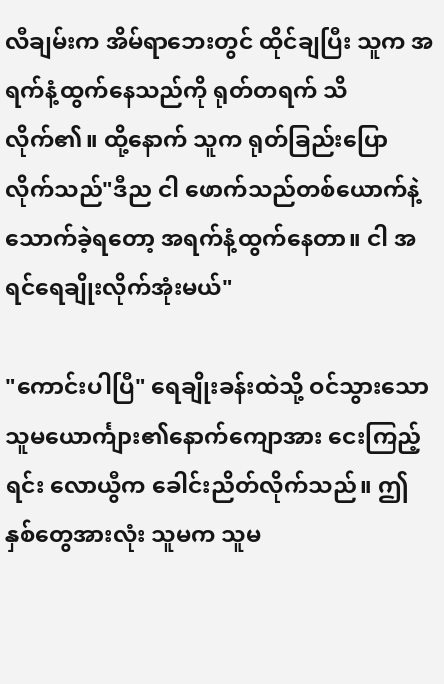လီချမ်းက အိမ်ရာဘေးတွင် ထိုင်ချပြီး သူက အရက်နံ့ထွက်နေသည်ကို ရုတ်တရက် သိလိုက်၏။ ထို့နောက် သူက ရုတ်ခြည်းပြောလိုက်သည်"ဒီည ငါ ဖောက်သည်တစ်ယောက်နဲ့ သောက်ခဲ့ရတော့ အရက်နံ့ထွက်နေတာ။ ငါ အရင်ရေချိုးလိုက်အုံးမယ်"

"ကောင်းပါပြီ" ရေချိုးခန်းထဲသို့ ဝင်သွားသော သူမယောင်္ကျား၏နောက်ကျောအား ငေးကြည့်ရင်း လောယွီက ခေါင်းညိတ်လိုက်သည်။ ဤနှစ်တွေအားလုံး သူမက သူမ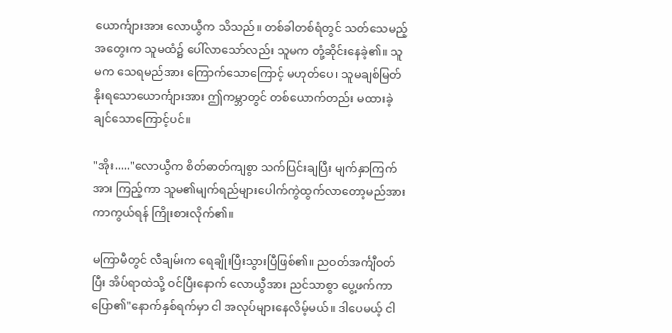ယောင်္ကျားအား လောယွီက သိသည်။ တစ်ခါတစ်ရံတွင် သတ်သေမည့်အတွေးက သူမထံ၌ ပေါ်လာသော်လည်း သူမက တုံ့ဆိုင်းနေခဲ့၏။ သူမက သေရမည်အား ကြောက်သောကြောင့် မဟုတ်ပေ၊ သူမချစ်မြတ်နိုးရသောယောင်္ကျားအား ဤကမ္ဘာတွင် တစ်ယောက်တည်း မထားခဲ့ချင်သောကြောင့်ပင်။

"အိုး....."လောယွီက စိတ်ဓာတ်ကျစွာ သက်ပြင်းချပြီး မျက်နှာကြက်အား ကြည့်ကာ သူမ၏မျက်ရည်များပေါက်ကွဲထွက်လာတော့မည်အား ကာကွယ်ရန် ကြိုးစားလိုက်၏။

မကြာမီတွင် လီချမ်းက ရေချိုးပြီးသွားပြီဖြစ်၏။ ညဝတ်အင်္ကျီဝတ်ပြီး အိပ်ရာထဲသို့ ဝင်ပြီးနောက် လောယွီအား ညင်သာစွာ ပွေ့ဖက်ကာ ပြော၏"နောက်နှစ်ရက်မှာ ငါ အလုပ်များနေလိမ့်မယ်။ ဒါပေမယ့် ငါ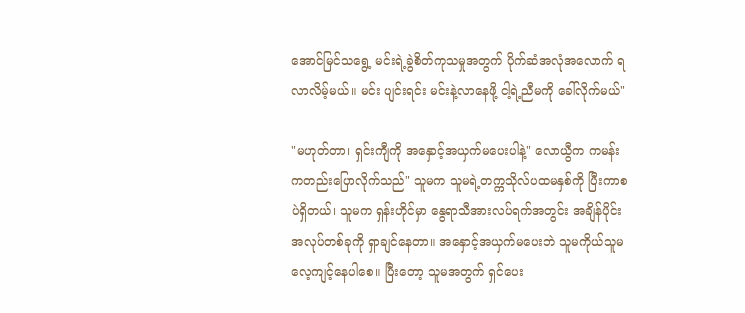အောင်မြင်သရွေ့ မင်းရဲ့ခွဲစိတ်ကုသမှုအတွက် ပိုက်ဆံအလုံအလောက် ရလာလိမ့်မယ်။ မင်း ပျင်းရင်း မင်းနဲ့လာ‌နေဖို့ ငါ့ရဲ့ညီမကို ခေါ်လိုက်မယ်"

"မဟုတ်တာ၊ ရှင်းကျီကို အနှောင့်အယှက်မပေးပါနဲ့" လောယွီက ကမန်းကတည်းပြောလိုက်သည်" သူမက သူမရဲ့တက္ကသိုလ်ပထမနှစ်ကို ပြီးကာစပဲရှိတယ်၊ သူမက ရှန်းဟိုင်မှာ နွေရာသီအားလပ်ရက်အတွင်း အချိန်ပိုင်းအလုပ်တစ်ခုကို ရှာချင်နေတာ။ အနှောင့်အယှက်မပေးဘဲ သူမကိုယ်သူမ လေ့ကျင့်နေပါစေ။ ပြီးတော့ သူမအတွက် ရှင်ပေး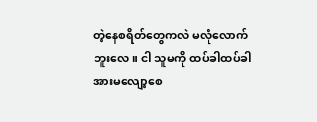တဲ့နေစရိတ်တွေကလဲ မလုံလောက်ဘူးလေ။ ငါ သူမကို ထပ်ခါထပ်ခါအားမလျော့စေ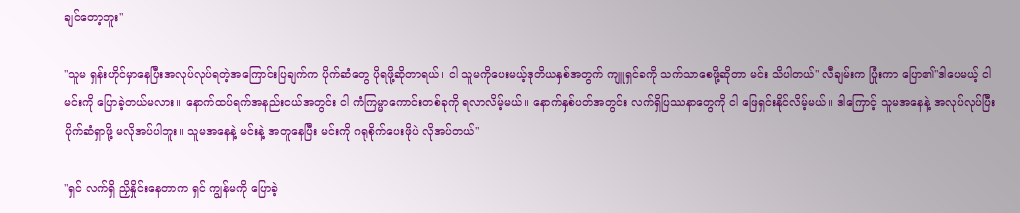ချင်တော့ဘူး"

"သူမ ရှန်းဟိုင်မှာနေပြီးအလုပ်လုပ်ရတဲ့အကြောင်းပြချက်က ပိုက်ဆံတွေ ပိုရဖို့ဆိုတာရယ်၊ ငါ သူမကိုပေးမယ့်ဒုတိယနှစ်အတွက် ကျူရှင်ခကို သက်သာစေဖို့ဆိုတာ မင်း သိပါတယ်" လီချမ်းက ပြုံးကာ ပြော၏"ဒါပေမယ့် ငါ မင်းကို ပြောခဲ့တယ်မလား။ နောက်ထပ်ရက်အနည်းငယ်အတွင်း ငါ ကံကြမ္မာကောင်းတစ်ခုကို ရလာလိမ့်မယ်။ နောက်နှစ်ပတ်အတွင်း လက်ရှိပြဿနာတွေကို ငါ ဖြေရှင်းနိုင်လိမ့်မယ်။ ဒါကြောင့် သူမ‌အနေနဲ့ အလုပ်လုပ်ပြီးပိုက်ဆံရှာဖို့ မလိုအပ်ပါဘူး။ သူမအနေနဲ့ မင်းနဲ့ အတူနေပြီး မင်းကို ဂရုစိုက်ပေးဖိုပဲ လိုအပ်တယ်"

"ရှင် လက်ရှိ ညှိနှိုင်းနေတာက ရှင် ကျွန်မကို ပြောခဲ့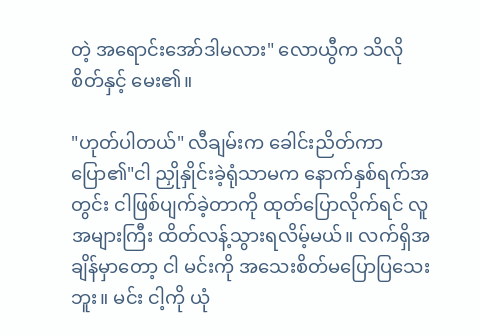တဲ့ အရောင်းအော်ဒါမလား" လောယွီက သိလိုစိတ်နှင့် မေး၏။

"ဟုတ်ပါတယ်" လီချမ်းက ခေါင်းညိတ်ကာ ပြော၏"ငါ ညှိုနှိုင်းခဲ့ရုံသာမက နောက်နှစ်ရက်အတွင်း ငါဖြစ်ပျက်ခဲ့တာကို ထုတ်ပြောလိုက်ရင် လူအများကြီး ထိတ်လန့်သွားရလိမ့်မယ်။ လက်ရှိအချိန်မှာတော့ ငါ မင်းကို အသေးစိတ်မပြောပြသေးဘူး။ မင်း ငါ့ကို ယုံ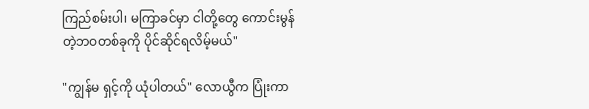ကြည်စမ်းပါ၊ မကြာခင်မှာ ငါတို့တွေ ကောင်းမွန်တဲ့ဘဝတစ်ခုကို ပိုင်ဆိုင်ရလိမ့်မယ်"

"ကျွန်မ ရှင့်ကို ယုံပါတယ်" လောယွီက ပြုံးကာ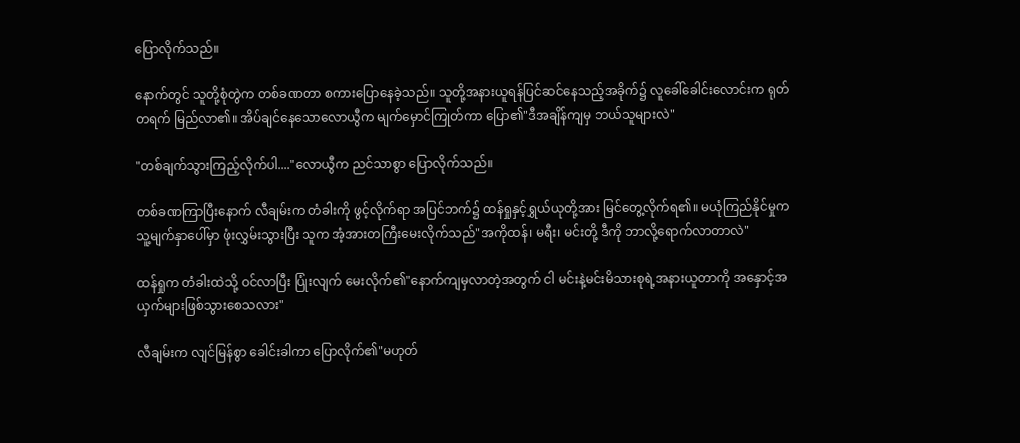ပြောလိုက်သည်။

နောက်တွင် သူတို့စုံတွဲက တစ်ခဏတာ စကားပြောနေခဲ့သည်။ သူတို့အနားယူရန်ပြင်ဆင်နေသည့်အခိုက်၌ လူခေါ်ခေါင်းလောင်းက ရုတ်တရက် မြည်လာ၏။ အိပ်ချင်နေသောလောယွီက မျက်မှောင်ကြုတ်ကာ ပြော၏"ဒီအချိန်ကျမှ ဘယ်သူများလဲ"

"တစ်ချက်သွားကြည့်လိုက်ပါ...."လောယွီက ညင်သာစွာ ပြောလိုက်သည်။

တစ်ခဏကြာပြီးနောက် လီချမ်းက တံခါးကို ဖွင့်လိုက်ရာ အပြင်ဘက်၌ ထန်ရှုနှင့်ရွှယ်ယုတို့အား မြင်တွေ့လိုက်ရ၏။ မယုံကြည်နိုင်မှုက သူ့မျက်နှာပေါ်မှာ ဖုံးလွှမ်းသွားပြီး သူက အံ့အားတကြီးမေးလိုက်သည်"အကိုထန်၊ မရီး၊ မင်းတို့ ဒီ‌ကို ဘာလို့ရောက်လာတာလဲ"

ထန်ရှုက တံခါးထဲသို့ ဝင်လာပြီး ပြုံးလျက် ‌မေးလိုက်၏"နောက်ကျမှလာတဲ့အတွက် ငါ မင်းနဲ့မင်းမိသားစုရဲ့အနားယူတာကို အနှောင့်အယှက်များဖြစ်သွားစေသလား"

လီချမ်းက လျင်မြန်စွာ ခေါင်းခါကာ ပြောလိုက်၏"မဟုတ်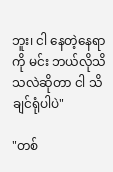ဘူး၊ ငါ ‌နေတဲ့နေရာကို မင်း ဘယ်လိုသိသလဲဆိုတာ ငါ သိချင်ရုံပါပဲ"

"တစ်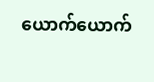ယောက်ယောက်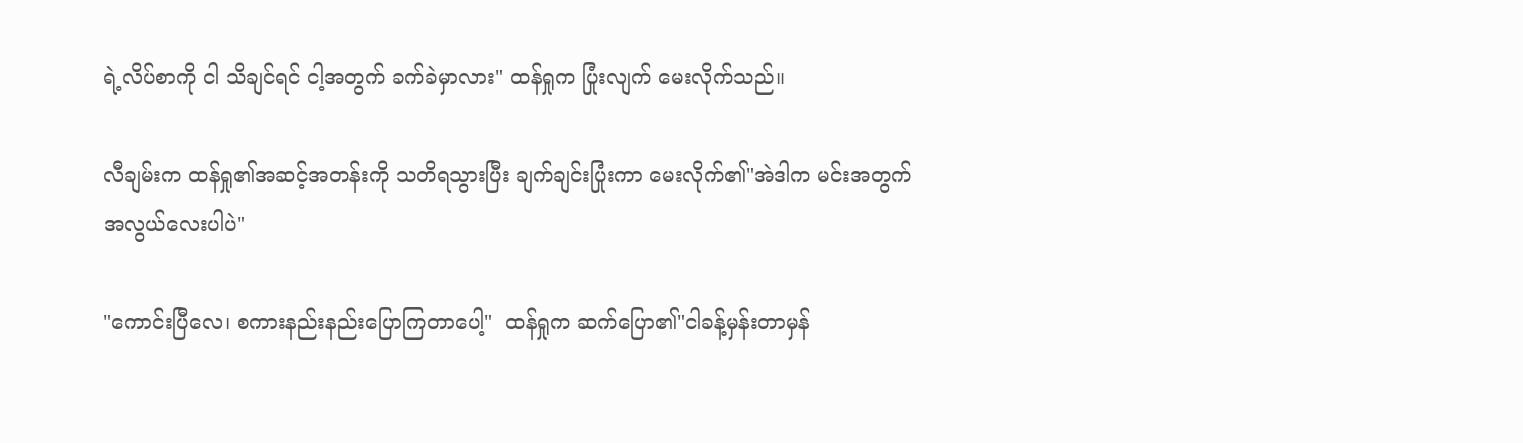ရဲ့လိပ်စာကို ငါ သိချင်ရင် ငါ့အတွက် ခက်ခဲမှာလား" ထန်ရှုက ပြုံးလျက် မေးလိုက်သည်။

လီချမ်းက ထန်ရှု၏အဆင့်အတန်းကို သတိရသွားပြီး ချက်ချင်းပြုံးကာ ‌မေးလိုက်၏"အဲဒါက မင်းအတွက် အလွယ်လေးပါပဲ"

"ကောင်းပြီလေ၊ စကားနည်းနည်းပြောကြတာပေါ့"  ထန်ရှုက ဆက်ပြော၏"ငါခန့်မှန်းတာမှန်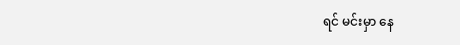ရင် မင်းမှာ နေ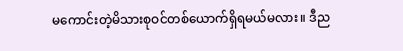မကောင်းတဲ့မိသားစုဝင်တစ်ယောက်ရှိရမယ်မလား။ ဒီည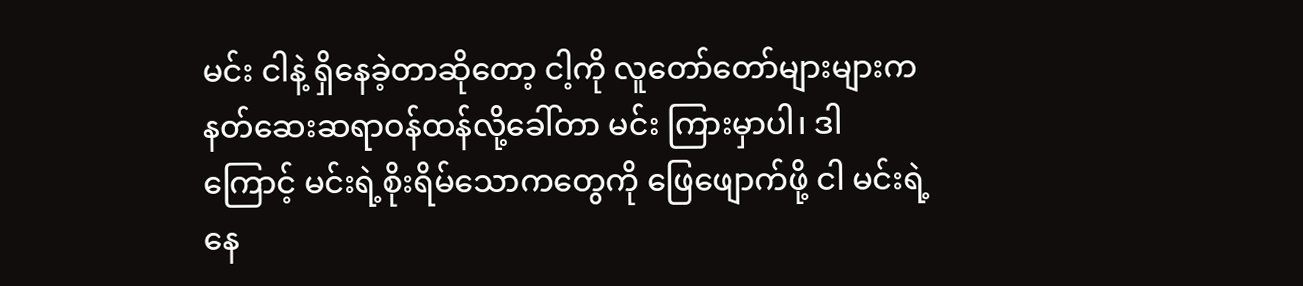မင်း ငါနဲ့ ရှိနေခဲ့တာဆိုတော့ ငါ့ကို လူတော်တော်များများက နတ်ဆေးဆရာဝန်ထန်လို့ခေါ်တာ မင်း ကြားမှာပါ၊ ဒါကြောင့် မင်းရဲ့စိုးရိမ်သောကတွေကို ဖြေဖျောက်ဖို့ ငါ မင်းရဲ့နေ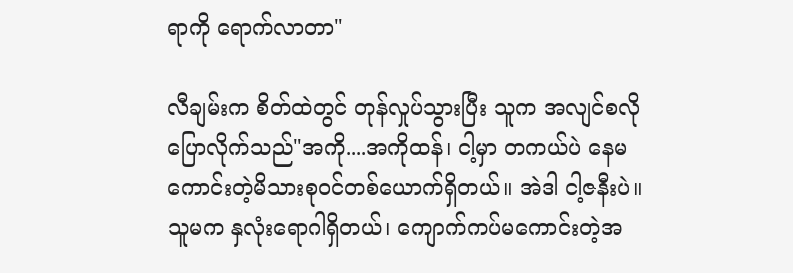ရာကို ရောက်လာတာ"

လီချမ်းက စိတ်ထဲတွင် တုန်လှုပ်သွားပြီး သူက အလျင်စလို ပြောလိုက်သည်"အကို....အကိုထန်၊ ငါ့မှာ တကယ်ပဲ နေမကောင်းတဲ့မိသားစုဝင်တစ်ယောက်ရှိတယ်။ အဲဒါ ငါ့ဇနီးပဲ။ သူမက နှလုံးရောဂါရှိတယ်၊ ကျောက်ကပ်မကောင်းတဲ့အ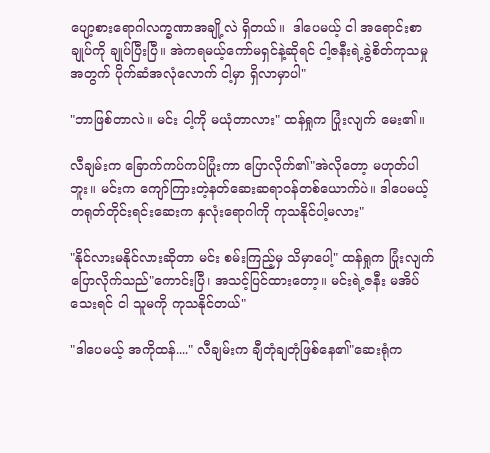ပျော့စားရောဂါလက္ခဏာအချို့လဲ ရှိတယ်။  ဒါပေမယ့် ငါ အရောင်းစာချုပ်ကို ချုပ်ပြီးပြီ။ အဲကရမယ့်ကော်မရှင်နဲ့ဆိုရင် ငါ့ဇနီးရဲ့ခွဲစိတ်ကုသမှုအတွက် ပိုက်ဆံအလုံလောက် ငါ့မှာ ရှိလာမှာပါ"

"ဘာဖြစ်တာလဲ။ မင်း ငါ့ကို မယုံတာလား" ထန်ရှုက ပြုံးလျက် မေး၏။

လီချမ်းက ခြောက်ကပ်ကပ်ပြုံးကာ ပြောလိုက်၏"အဲလိုတော့ မဟုတ်ပါဘူး။ မင်းက ကျော်ကြားတဲ့နတ်ဆေးဆရာဝန်တစ်ယောက်ပဲ။ ဒါပေမယ့် တရုတ်တိုင်းရင်းဆေးက နှလုံးရောဂါကို ကုသနိုင်ပါ့မလား"

"နိုင်လားမနိုင်လားဆိုတာ မင်း စမ်းကြည့်မှ သိမှာပေါ့" ထန်ရှုက ပြုံးလျက် ပြောလိုက်သည်"ကောင်းပြီ၊ အသင့်ပြင်ထားတော့။ မင်းရဲ့ဇနီး မအိပ်သေးရင် ငါ သူမကို ကုသနိုင်တယ်"

"ဒါပေမယ့် အကိုထန်...." လီချမ်းက ချီတုံချတုံဖြစ်နေ၏"ဆေးရုံက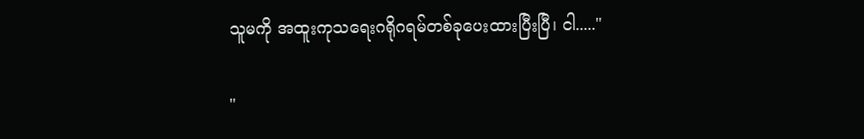သူမကို အထူးကုသရေးဂရိုဂရမ်တစ်ခုပေးထားပြီးပြီ၊ ငါ....."

"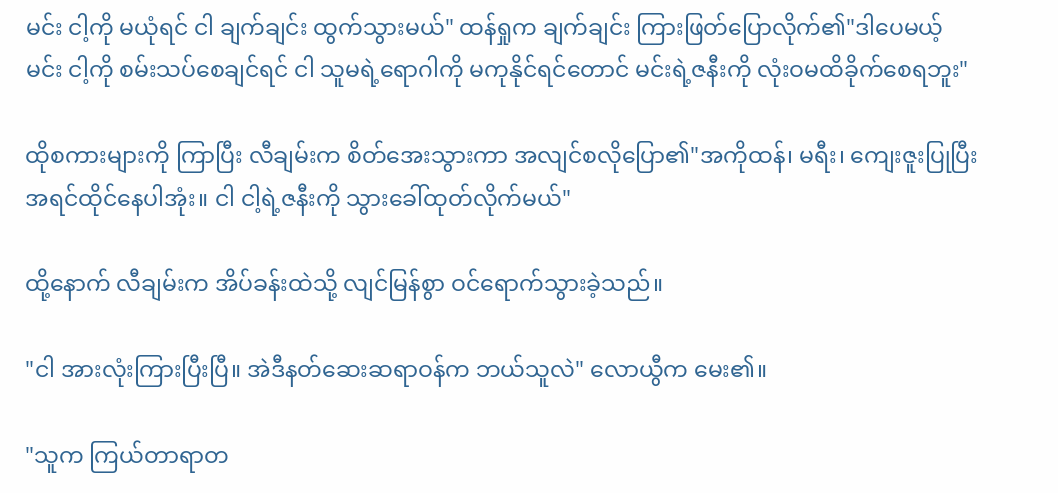မင်း ငါ့ကို မယုံရင် ငါ ချက်ချင်း ထွက်သွားမယ်" ထန်ရှုက ချက်ချင်း ကြားဖြတ်ပြောလိုက်၏"ဒါပေမယ့် မင်း ငါ့ကို စမ်းသပ်စေချင်ရင် ငါ သူမရဲ့ရောဂါကို မကုနိုင်ရင်တောင် မင်းရဲ့ဇနီးကို လုံးဝမထိခိုက်စေရဘူး"

ထိုစကားများကို ကြာပြီး လီချမ်းက စိတ်အေးသွားကာ အလျင်စလိုပြော၏"အကိုထန်၊ မရီး၊ ကျေးဇူးပြုပြီး အရင်ထိုင်နေပါအုံး။ ငါ ငါ့ရဲ့ဇနီးကို သွားခေါ်ထုတ်လိုက်မယ်"

ထို့နောက် လီချမ်းက အိပ်ခန်းထဲသို့ လျင်မြန်စွာ ဝင်ရောက်သွားခဲ့သည်။

"ငါ အားလုံးကြားပြီးပြီ။ အဲဒီနတ်ဆေးဆရာဝန်က ဘယ်သူလဲ" လောယွီက မေး၏။

"သူက ကြယ်တာရာတ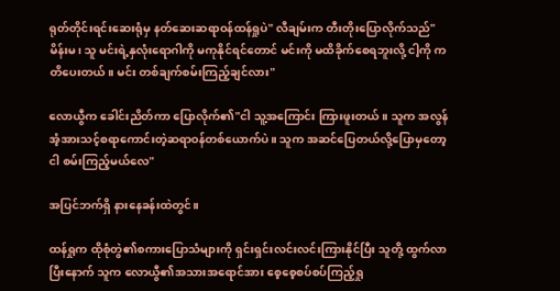ရုတ်တိုင်းရင်းဆေးရုံမှ နတ်ဆေးဆရာဝန်ထန်ရှုပဲ" လီချမ်းက တီးတိုးပြောလိုက်သည်"မိန်းမ၊ သူ မင်းရဲ့နှလုံးရောဂါကို မကုနိုင်ရင်တောင် မင်းကို မထိခိုက်စေရဘူးလို့ ငါ့ကို ကတိပေးတယ်။ မင်း တစ်ချက်စမ်းကြည့်ချင်လား"

လောယွီက ခေါင်းညိတ်ကာ ပြောလိုက်၏"ငါ သူ့အကြောင်း ကြားဖူးတယ်။ သူက အလွန်အံ့အားသင့်စရာကောင်းတဲ့ဆရာဝန်တစ်ယောက်ပဲ။ သူက အဆင်ပြေတယ်လို့ပြောမှတော့ ငါ စမ်းကြည့်မယ်လေ"

အပြင်ဘက်ရှိ နားနေခန်းထဲတွင်။

ထန်ရှုက ထိုစုံတွဲ၏စကားပြောသံများကို ရှင်းရှင်းလင်းလင်းကြားနိုင်ပြီး သူတို့ ထွက်လာပြီးနောက် သူက လောယွီ၏အသားအရောင်အား စေ့စေ့စပ်စပ်ကြည့်ရှု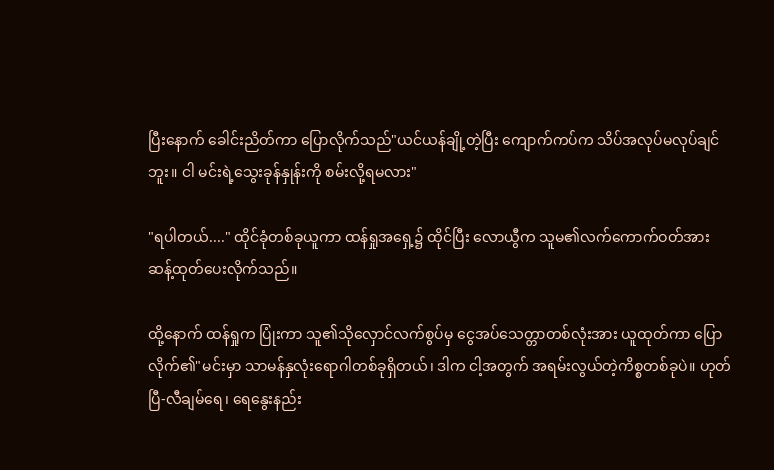ပြီးနောက် ခေါင်းညိတ်ကာ ပြောလိုက်သည်"ယင်ယန်ချို့တဲ့ပြီး ကျောက်ကပ်က သိပ်အလုပ်မလုပ်ချင်ဘူး။ ငါ မင်းရဲ့သွေးခုန်နှုန်းကို စမ်းလို့ရမလား"

"ရပါတယ်...." ထိုင်ခုံတစ်ခုယူကာ ထန်ရှုအ‌ရှေ့၌ ထိုင်ပြီး လောယွီက သူမ၏လက်ကောက်ဝတ်အား ဆန့်ထုတ်ပေးလိုက်သည်။

ထို့နောက် ထန်ရှုက ပြုံးကာ သူ၏သိုလှောင်လက်စွပ်မှ ငွေအပ်သေတ္တာတစ်လုံးအား ယူထုတ်ကာ ပြောလိုက်၏"မင်းမှာ သာမန်နှလုံးရောဂါတစ်ခုရှိတယ်၊ ဒါက ငါ့အတွက် အရမ်းလွယ်တဲ့ကိစ္စတစ်ခုပဲ။ ဟုတ်ပြီ-လီချမ်ရေ၊ ရေနွေးနည်း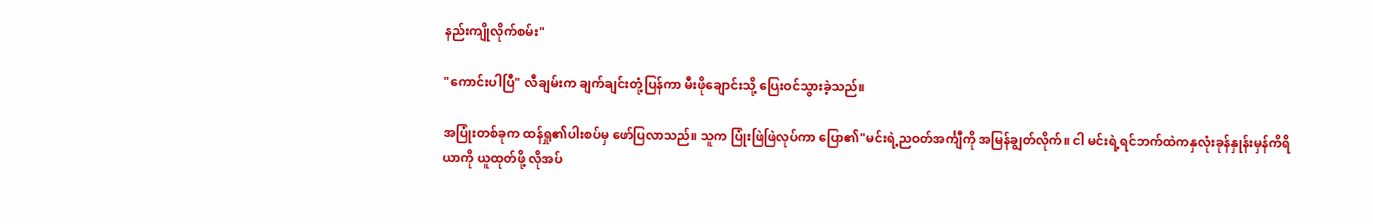နည်းကျိုလိုက်စမ်း"

"ကောင်းပါပြီ" လီချမ်းက ချက်ချင်းတုံ့ပြန်ကာ မီးဖိုချောင်းသို့ ပြေးဝင်သွားခဲ့သည်။

အပြုံးတစ်ခုက ထန်ရှု၏ပါးစပ်မှ ဖော်ပြလာသည်။ သူက ပြုံးဖြဲဖြဲလုပ်ကာ ပြော၏"မင်းရဲ့ညဝတ်အင်္ကျီကို အမြန်ချွတ်လိုက်။ ငါ မင်းရဲ့ရင်ဘက်ထဲကနှလုံးခုန်နှုန်းမှန်ကိရိယာကို ယူထုတ်ဖို့ လိုအပ်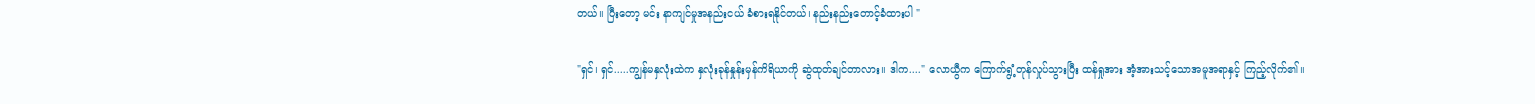တယ်။ ပြီးတော့ မင်း နာကျင်မှုအနည်းငယ် ခံစားရနိုင်တယ်၊ နည်းနည်းတောင့်ခံထားပါ "

"ရှင်၊ ရှင်.....ကျွန်မနှလုံးထဲက နှလုံးခုန်နှုန်းမှန်ကိရိယာကို ဆွဲထုတ်ချင်တာလား။ ဒါက...." လောယွီက ကြောက်ရွံ့တုန်လှုပ်သွားပြီး ထန်ရှုအား အံ့အားသင့်သောအမူအရာနှင့် ကြည့်လိုက်၏။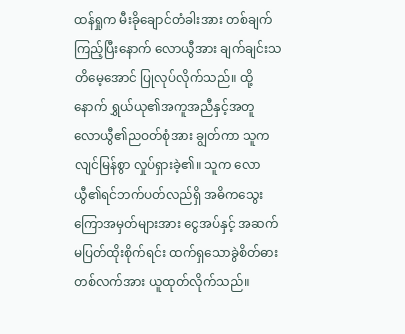ထန်ရှုက မီးခိုချောင်တံခါးအား တစ်ချက်ကြည့်ပြီးနောက် လောယွီအား ချက်ချင်းသတိမေ့အောင် ပြုလုပ်လိုက်သည်။ ထို့နောက် ရွှယ်ယု၏အကူအညီနှင့်အတူ လောယွီ၏ညဝတ်စုံအား ချွတ်ကာ သူက လျင်မြန်စွာ လှုပ်ရှားခဲ့၏။ သူက လောယွီ၏ရင်ဘက်ပတ်လည်ရှိ အဓိကသွေးကြောအမှတ်များအား ငွေအပ်နှင့် အဆက်မပြတ်ထိုးစိုက်ရင်း ထက်ရှသောခွဲစိတ်ဓားတစ်လက်အား ယူထုတ်လိုက်သည်။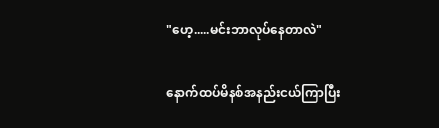"ဟေ့.....မင်းဘာလုပ်နေတာလဲ"

နောက်ထပ်မိနစ်အနည်းငယ်ကြာပြီး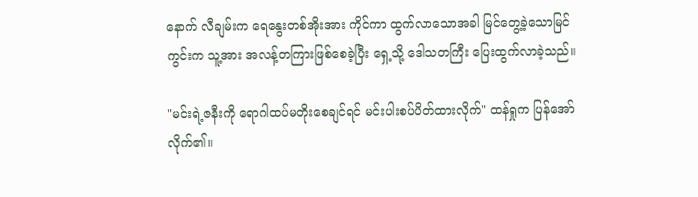နောက် လီချမ်းက ရေနွေးတစ်အိုးအား ကိုင်ကာ ထွက်လာသောအခါ မြင်တွေ့ခဲ့သောမြင်ကွင်းက သူ့အား အလန့်တကြားဖြစ်စေခဲ့ပြီး ရှေ့သို့ ဒေါသတကြီး ပြေးထွက်လာခဲ့သည်။

"မင်းရဲ့ဇနီးကို ရောဂါထပ်မတိုးစေချင်ရင် မင်းပါးစပ်ပိတ်ထားလိုက်" ထန်ရှုက ပြန်အော်လိုက်၏။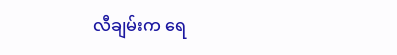လီချမ်းက ရေ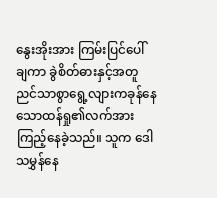နွေးအိုးအား ကြမ်းပြင်ပေါ်  ချကာ ခွဲစိတ်ဓားနှင့်အတူ ညင်သာစွာရွေ့လျားကခုန်နေသောထန်ရှု၏လက်အား ကြည့်နေခဲ့သည်။ သူက ဒေါသမွှန်နေ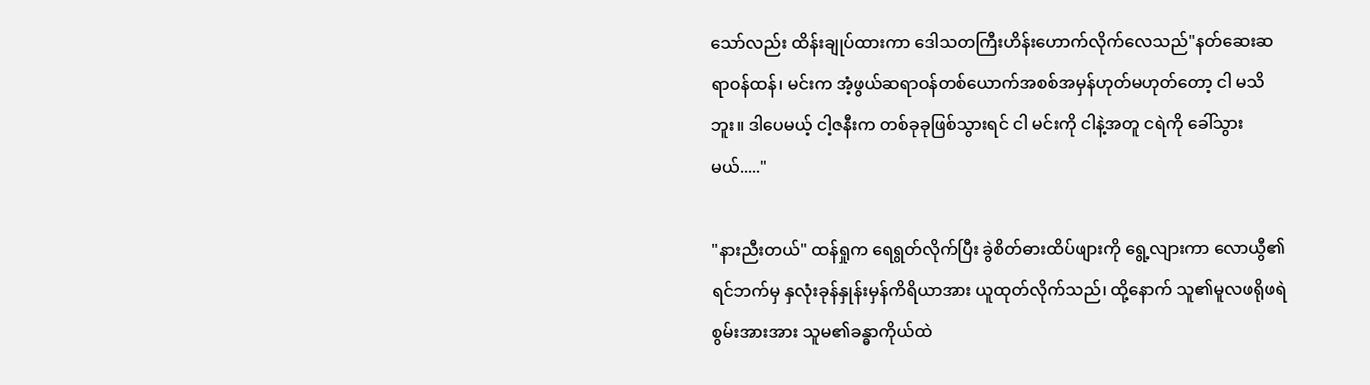သော်လည်း ထိန်းချုပ်ထားကာ ဒေါသတကြီးဟိန်းဟောက်လိုက်လေသည်"နတ်ဆေးဆရာဝန်ထန်၊ မင်းက အံ့ဖွယ်ဆရာဝန်တစ်ယောက်အစစ်အမှန်ဟုတ်မဟုတ်တော့ ငါ မသိဘူး။ ဒါပေမယ့် ငါ့ဇနီးက တစ်ခုခုဖြစ်သွားရင် ငါ မင်းကို ငါနဲ့အတူ ငရဲကို ခေါ်သွားမယ်....."

"နားညီးတယ်" ထန်ရှုက ရေရွတ်လိုက်ပြီး ခွဲစိတ်ဓားထိပ်ဖျားကို ရွေ့လျားကာ လောယွီ၏ရင်ဘက်မှ နှလုံးခုန်နှုန်းမှန်ကိရိယာအား ယူထုတ်လိုက်သည်၊ ထို့နောက် သူ၏မူလဖရိုဖရဲစွမ်းအားအား သူမ၏ခန္ဓာကိုယ်ထဲ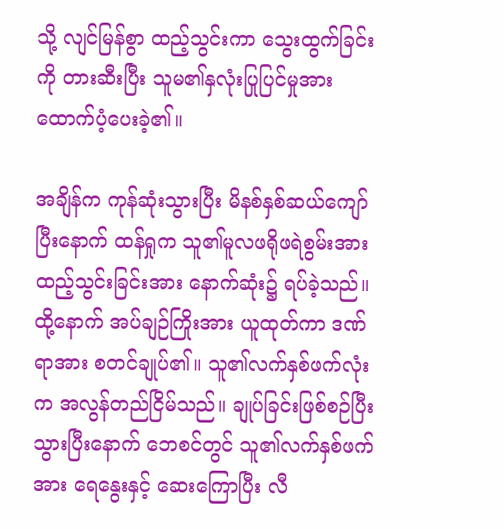သို့ လျင်မြန်စွာ ထည့်သွင်းကာ သွေးထွက်ခြင်းကို တားဆီးပြီး သူမ၏နှလုံးပြုပြင်မှုအား ထောက်ပံ့ပေးခဲ့၏။

အချိန်က ကုန်ဆုံးသွားပြီး မိနစ်နှစ်ဆယ်ကျော်ပြီးနောက် ထန်ရှုက သူ၏မူလဖရိုဖရဲစွမ်းအားထည့်သွင်းခြင်းအား နောက်ဆုံး၌ ရပ်ခဲ့သည်။ ထို့နောက် အပ်ချဉ်ကြိုးအား ယူထုတ်ကာ ဒဏ်ရာအား စတင်ချုပ်၏။ သူ၏လက်နှစ်ဖက်လုံးက အလွန်တည်ငြိမ်သည်။ ချုပ်ခြင်းဖြစ်စဉ်ပြီးသွားပြီးနောက် ဘေစင်တွင် သူ၏လက်နှစ်ဖက်အား ရေနွေးနှင့် ဆေးကြောပြီး လီ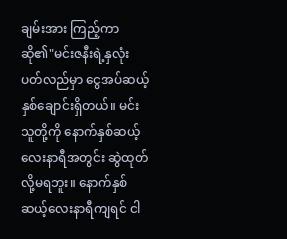ချမ်းအား ကြည့်ကာ ဆို၏"မင်းဇနီးရဲ့နှလုံးပတ်လည်မှာ ငွေအပ်ဆယ့်နှစ်ချောင်းရှိတယ်။ ‌မင်း သူတို့ကို နောက်နှစ်ဆယ့်လေးနာရီအတွင်း ဆွဲထုတ်လို့မရဘူး။ ‌နောက်နှစ်ဆယ့်လေးနာရီကျရင် ငါ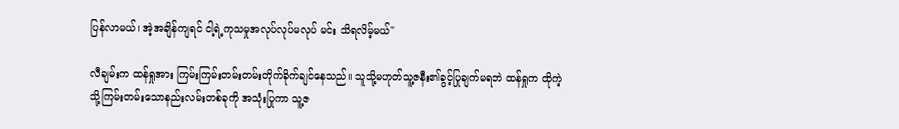ပြန်လာမယ်၊ အဲ့အချိန်ကျရင် ငါ့ရဲ့ကုသမှုအလုပ်လုပ်မလုပ် မင်း သိရလိမ့်မယ်"

လီချမ်းက ထန်ရှုအား ကြမ်းကြမ်းတမ်းတမ်းတိုက်ခိုက်ချင်နေသည်။ သူသို့မဟုတ်သူ့ဇနီး၏ခွင့်ပြုချက်မရဘဲ ထန်ရှုက ထိုကဲ့သို့ကြမ်းတမ်းသောနည်းလမ်းတစ်ခုကို အသုံးပြုကာ သူ့ဇ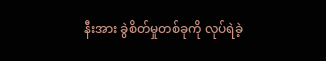နီးအား ခွဲစိတ်မှုတစ်ခုကို လုပ်ရဲခဲ့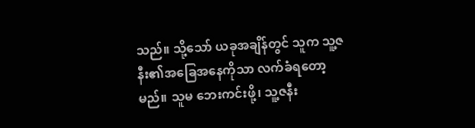သည်။ သို့သော် ယခုအချိန်တွင် သူက သူ့ဇနီး၏အခြေအနေကိုသာ လက်ခံရတော့မည်။ သူမ ဘေးကင်းဖို့၊ သူ့ဇနီး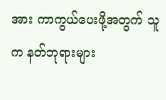အား ကာကွယ်ပေးဖို့အတွက် သူက နတ်ဘုရားများ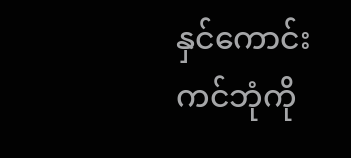နှင်‌ကောင်းကင်ဘုံကို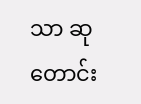သာ ဆုတောင်း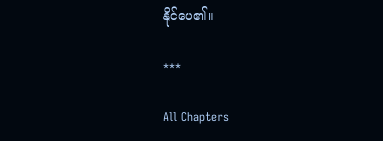နိုင်ပေ၏။

***

All Chapters